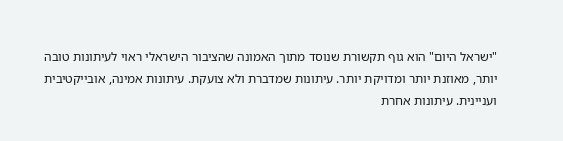"ישראל היום" הוא גוף תקשורת שנוסד מתוך האמונה שהציבור הישראלי ראוי לעיתונות טובה יותר, מאוזנת יותר ומדויקת יותר. עיתונות שמדברת ולא צועקת. עיתונות אמינה, אובייקטיבית ועניינית. עיתונות אחרת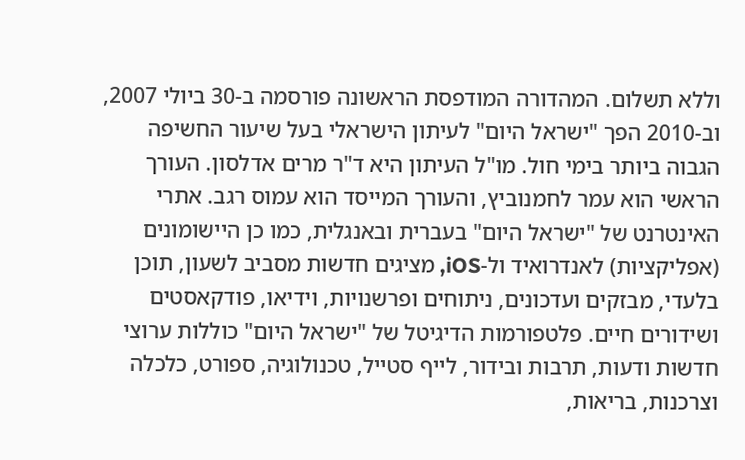וללא תשלום. המהדורה המודפסת הראשונה פורסמה ב-30 ביולי 2007, וב-2010 הפך "ישראל היום" לעיתון הישראלי בעל שיעור החשיפה הגבוה ביותר בימי חול. מו"ל העיתון היא ד"ר מרים אדלסון. העורך הראשי הוא עמר לחמנוביץ, והעורך המייסד הוא עמוס רגב. אתרי האינטרנט של "ישראל היום" בעברית ובאנגלית, כמו כן היישומונים (אפליקציות) לאנדרואיד ול-iOS, מציגים חדשות מסביב לשעון, תוכן בלעדי, מבזקים ועדכונים, ניתוחים ופרשנויות, וידיאו, פודקאסטים ושידורים חיים. פלטפורמות הדיגיטל של "ישראל היום" כוללות ערוצי חדשות ודעות, תרבות ובידור, לייף סטייל, טכנולוגיה, ספורט, כלכלה וצרכנות, בריאות,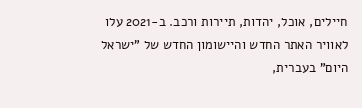חיילים, אוכל, יהדות, תיירות ורכב. ב-2021 עלו לאוויר האתר החדש והיישומון החדש של "ישראל היום" בעברית,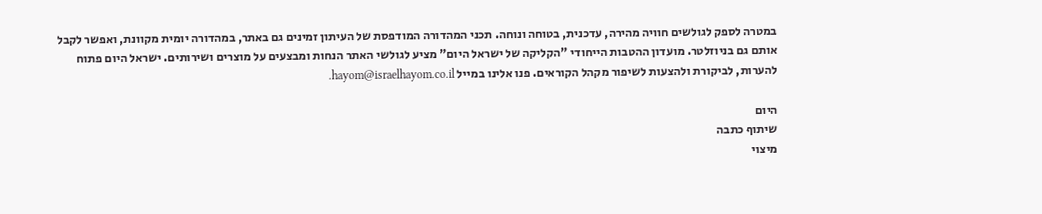במטרה לספק לגולשים חוויה מהירה, עדכנית, בטוחה ונוחה. תכני המהדורה המודפסת של העיתון זמינים גם באתר, במהדורה יומית מקוונת, ואפשר לקבל אותם גם בניוזלטר. מועדון ההטבות הייחודי "הקליקה של ישראל היום" מציע לגולשי האתר הנחות ומבצעים על מוצרים ושירותים. ישראל היום פתוח להערות, לביקורת ולהצעות לשיפור מקהל הקוראים. פנו אלינו במייל hayom@israelhayom.co.il.

היום
שיתוף כתבה
מיצוי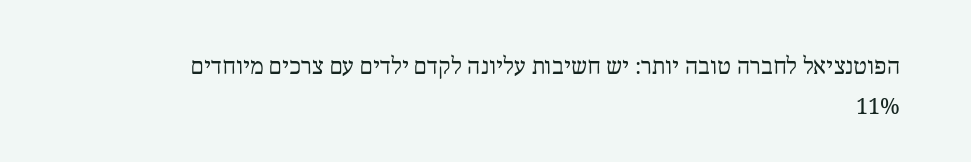הפוטנציאל לחברה טובה יותר: יש חשיבות עליונה לקדם ילדים עם צרכים מיוחדים
11%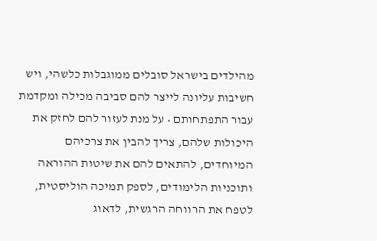מהילדים בישראל סובלים ממוגבלות כלשהי, ויש חשיבות עליונה לייצר להם סביבה מכילה ומקדמת עבור התפתחותם • על מנת לעזור להם לחזק את היכולות שלהם, צריך להבין את צרכיהם המיוחדים, להתאים להם את שיטות ההוראה ותוכניות הלימודים, לספק תמיכה הוליסטית, לטפח את הרווחה הרגשית, לדאוג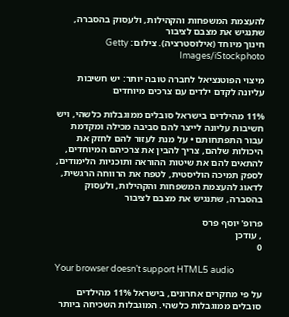להעצמת המשפחות והקהילות, ולעסוק בהסברה, שתנגיש את מצבם לציבור
חינוך מיוחד (אילוסטרציה). צילום: Getty Images/iStockphoto

מיצוי הפוטנציאל לחברה טובה יותר: יש חשיבות עליונה לקדם ילדים עם צרכים מיוחדים

11% מהילדים בישראל סובלים ממוגבלות כלשהי, ויש חשיבות עליונה לייצר להם סביבה מכילה ומקדמת עבור התפתחותם • על מנת לעזור להם לחזק את היכולות שלהם, צריך להבין את צרכיהם המיוחדים, להתאים להם את שיטות ההוראה ותוכניות הלימודים, לספק תמיכה הוליסטית, לטפח את הרווחה הרגשית, לדאוג להעצמת המשפחות והקהילות, ולעסוק בהסברה, שתנגיש את מצבם לציבור

פרופ' יוסף פרס
, עודכן
0

Your browser doesn’t support HTML5 audio

על פי מחקרים אחרונים, בישראל 11% מהילדים סובלים ממוגבלות כלשהי. המוגבלות השכיחה ביותר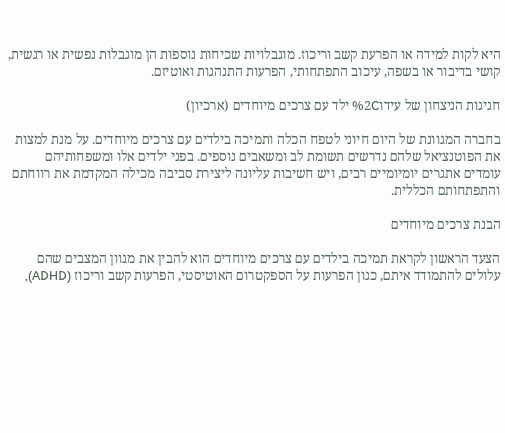היא לקות למידה או הפרעת קשב וריכוז. מוגבלויות שכיחות נוספות הן מוגבלות נפשית או רגשית, קושי בדיבור או בשפה, עיכוב התפתחותי, הפרעות התנהגות ואוטיזם.

חגיגות הניצחון של עידו%2C ילד עם צרכים מיוחדים (ארכיון)

בחברה המגוונת של היום חיוני לטפח הכלה ותמיכה בילדים עם צרכים מיוחדים. על מנת למצות את הפוטנציאל שלהם נדרשים תשומת לב ומשאבים נוספים. בפני ילדים אלו ומשפחותיהם עומדים אתגרים יומיומיים רבים, ויש חשיבות עליונה ליצירת סביבה מכילה המקדמת את רווחתם והתפתחותם הכללית.

הבנת צרכים מיוחדים

הצעד הראשון לקראת תמיכה בילדים עם צרכים מיוחדים הוא להבין את מגוון המצבים שהם עלולים להתמודד איתם, כגון הפרעות על הספקטרום האוטיסטי, הפרעות קשב וריכוז (ADHD),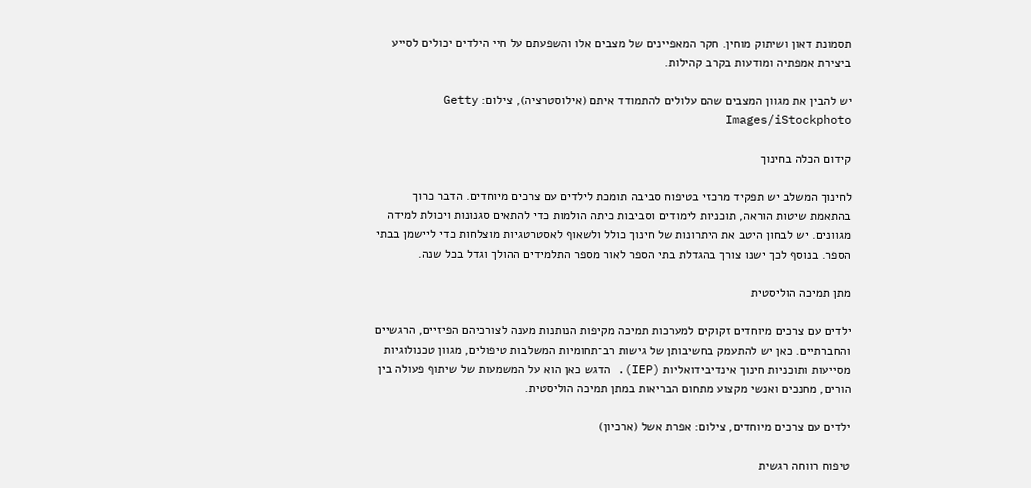תסמונת דאון ושיתוק מוחין. חקר המאפיינים של מצבים אלו והשפעתם על חיי הילדים יכולים לסייע ביצירת אמפתיה ומודעות בקרב קהילות.

יש להבין את מגוון המצבים שהם עלולים להתמודד איתם (אילוסטרציה), צילום: Getty Images/iStockphoto

קידום הכלה בחינוך

לחינוך המשלב יש תפקיד מרכזי בטיפוח סביבה תומכת לילדים עם צרכים מיוחדים. הדבר כרוך בהתאמת שיטות הוראה, תוכניות לימודים וסביבות כיתה הולמות כדי להתאים סגנונות ויכולת למידה מגוונים. יש לבחון היטב את היתרונות של חינוך כולל ולשאוף לאסטרטגיות מוצלחות כדי ליישמן בבתי הספר. בנוסף לכך ישנו צורך בהגדלת בתי הספר לאור מספר התלמידים ההולך וגדל בכל שנה.

מתן תמיכה הוליסטית

ילדים עם צרכים מיוחדים זקוקים למערכות תמיכה מקיפות הנותנות מענה לצורכיהם הפיזיים, הרגשיים והחברתיים. כאן יש להתעמק בחשיבותן של גישות רב־תחומיות המשלבות טיפולים, מגוון טכנולוגיות מסייעות ותוכניות חינוך אינדיבידואליות (IEP). הדגש כאן הוא על המשמעות של שיתוף פעולה בין הורים, מחנכים ואנשי מקצוע מתחום הבריאות במתן תמיכה הוליסטית.

ילדים עם צרכים מיוחדים, צילום: אפרת אשל (ארכיון)

טיפוח רווחה רגשית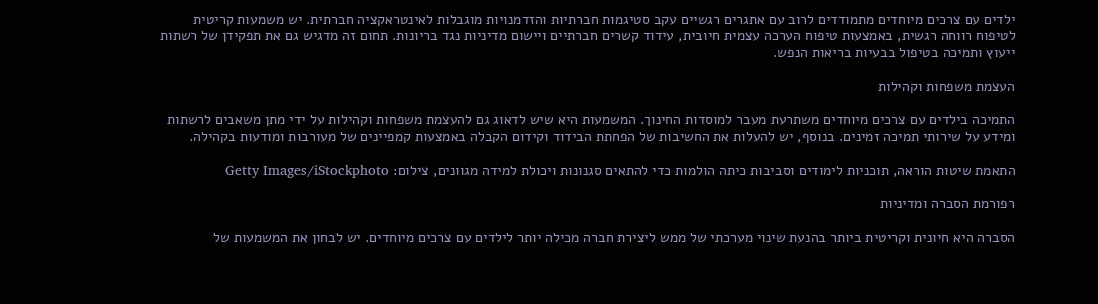ילדים עם צרכים מיוחדים מתמודדים לרוב עם אתגרים רגשיים עקב סטיגמות חברתיות והזדמנויות מוגבלות לאינטראקציה חברתית. יש משמעות קריטית לטיפוח רווחה רגשית, באמצעות טיפוח הערכה עצמית חיובית, עידוד קשרים חברתיים ויישום מדיניות נגד בריונות. תחום זה מדגיש גם את תפקידן של רשתות ייעוץ ותמיכה בטיפול בבעיות בריאות הנפש.

העצמת משפחות וקהילות

התמיכה בילדים עם צרכים מיוחדים משתרעת מעבר למוסדות החינוך. המשמעות היא שיש לדאוג גם להעצמת משפחות וקהילות על ידי מתן משאבים לרשתות ומידע על שירותי תמיכה זמינים. בנוסף, יש להעלות את החשיבות של הפחתת הבידוד וקידום הקבלה באמצעות קמפיינים של מעורבות ומודעות בקהילה.

התאמת שיטות הוראה, תוכניות לימודים וסביבות כיתה הולמות כדי להתאים סגנונות ויכולת למידה מגוונים, צילום: Getty Images/iStockphoto

רפורמת הסברה ומדיניות

הסברה היא חיונית וקריטית ביותר בהנעת שינוי מערכתי של ממש ליצירת חברה מכילה יותר לילדים עם צרכים מיוחדים. יש לבחון את המשמעות של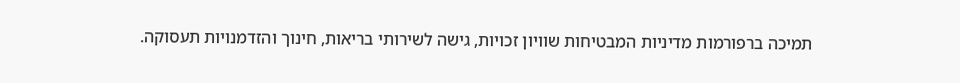תמיכה ברפורמות מדיניות המבטיחות שוויון זכויות, גישה לשירותי בריאות, חינוך והזדמנויות תעסוקה.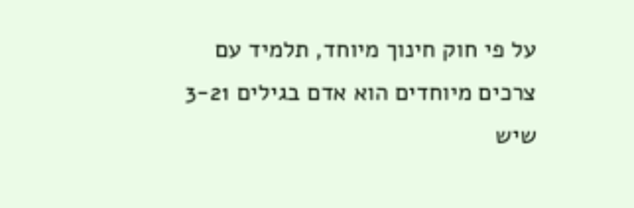על פי חוק חינוך מיוחד, תלמיד עם צרכים מיוחדים הוא אדם בגילים 3-21 שיש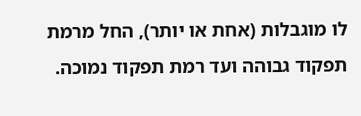לו מוגבלות (אחת או יותר), החל מרמת תפקוד גבוהה ועד רמת תפקוד נמוכה.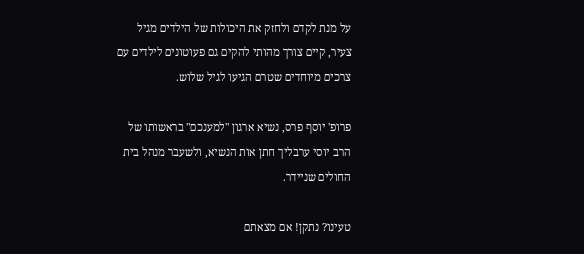על מנת לקדם ולחזק את היכולות של הילדים מגיל צעיר, קיים צורך מהותי להקים גם פעוטונים לילדים עם צרכים מיוחדים שטרם הגיעו לגיל שלוש.

פרופ' יוסף פרס, נשיא ארגון "למענכם" בראשותו של הרב יוסי ערבליך חתן אות הנשיא, ולשעבר מנהל בית החולים שניידר.

טעינו? נתקן! אם מצאתם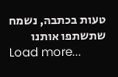טעות בכתבה, נשמח שתשתפו אותנו
Load more...